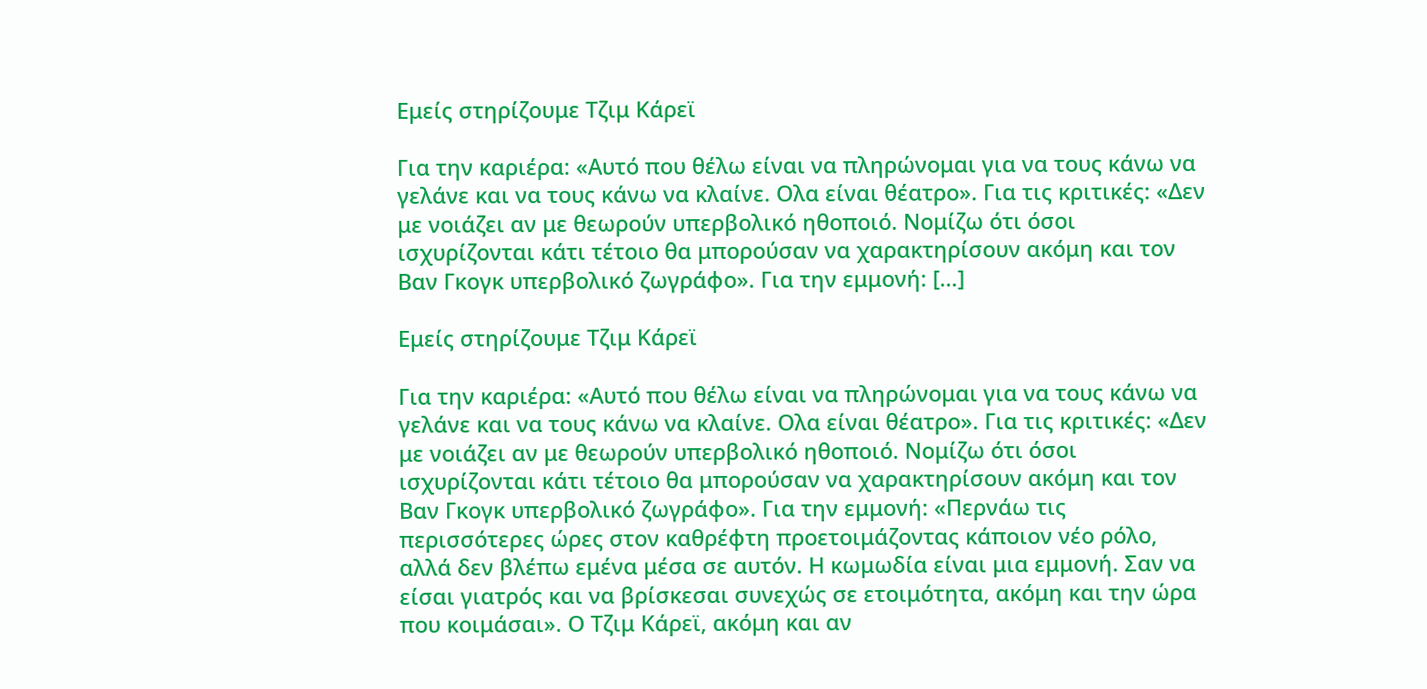Εμείς στηρίζουμε Τζιμ Κάρεϊ

Για την καριέρα: «Αυτό που θέλω είναι να πληρώνομαι για να τους κάνω να γελάνε και να τους κάνω να κλαίνε. Ολα είναι θέατρο». Για τις κριτικές: «Δεν με νοιάζει αν με θεωρούν υπερβολικό ηθοποιό. Νομίζω ότι όσοι ισχυρίζονται κάτι τέτοιο θα μπορούσαν να χαρακτηρίσουν ακόμη και τον Βαν Γκογκ υπερβολικό ζωγράφο». Για την εμμονή: […]

Εμείς στηρίζουμε Τζιμ Κάρεϊ

Για την καριέρα: «Αυτό που θέλω είναι να πληρώνομαι για να τους κάνω να γελάνε και να τους κάνω να κλαίνε. Ολα είναι θέατρο». Για τις κριτικές: «Δεν με νοιάζει αν με θεωρούν υπερβολικό ηθοποιό. Νομίζω ότι όσοι ισχυρίζονται κάτι τέτοιο θα μπορούσαν να χαρακτηρίσουν ακόμη και τον Βαν Γκογκ υπερβολικό ζωγράφο». Για την εμμονή: «Περνάω τις περισσότερες ώρες στον καθρέφτη προετοιμάζοντας κάποιον νέο ρόλο, αλλά δεν βλέπω εμένα μέσα σε αυτόν. Η κωμωδία είναι μια εμμονή. Σαν να είσαι γιατρός και να βρίσκεσαι συνεχώς σε ετοιμότητα, ακόμη και την ώρα που κοιμάσαι». Ο Τζιμ Κάρεϊ, ακόμη και αν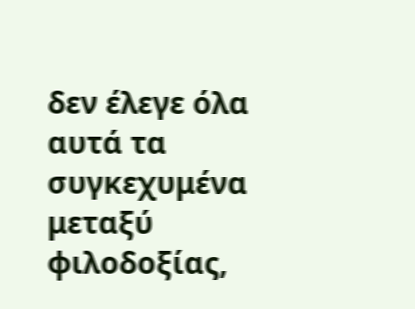δεν έλεγε όλα αυτά τα συγκεχυμένα μεταξύ φιλοδοξίας,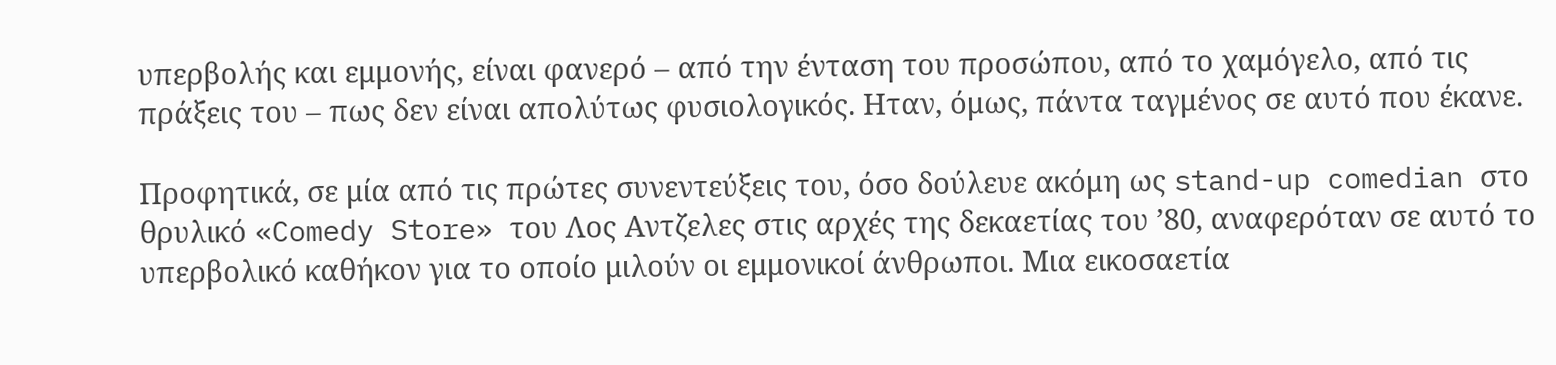υπερβολής και εμμονής, είναι φανερό – από την ένταση του προσώπου, από το χαμόγελο, από τις πράξεις του – πως δεν είναι απολύτως φυσιολογικός. Ηταν, όμως, πάντα ταγμένος σε αυτό που έκανε.

Προφητικά, σε μία από τις πρώτες συνεντεύξεις του, όσο δούλευε ακόμη ως stand-up comedian στο θρυλικό «Comedy Store» του Λος Αντζελες στις αρχές της δεκαετίας του ’80, αναφερόταν σε αυτό το υπερβολικό καθήκον για το οποίο μιλούν οι εμμονικοί άνθρωποι. Μια εικοσαετία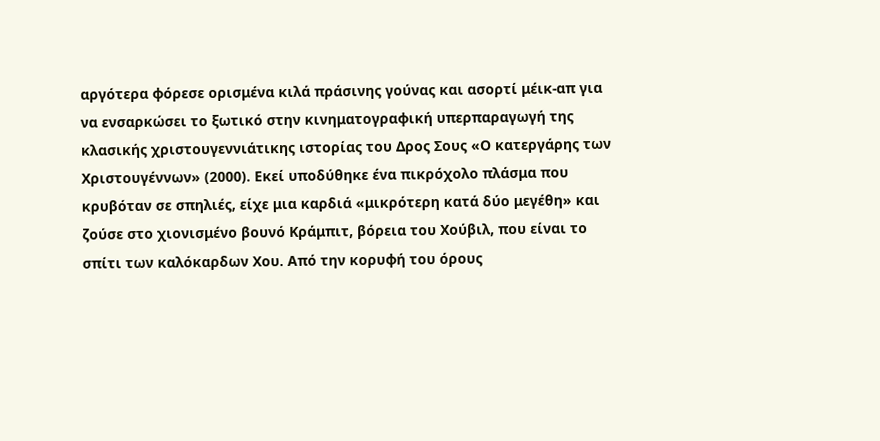αργότερα φόρεσε ορισμένα κιλά πράσινης γούνας και ασορτί μέικ-απ για να ενσαρκώσει το ξωτικό στην κινηματογραφική υπερπαραγωγή της κλασικής χριστουγεννιάτικης ιστορίας του Δρος Σους «Ο κατεργάρης των Χριστουγέννων» (2000). Εκεί υποδύθηκε ένα πικρόχολο πλάσμα που κρυβόταν σε σπηλιές, είχε μια καρδιά «μικρότερη κατά δύο μεγέθη» και ζούσε στο χιονισμένο βουνό Κράμπιτ, βόρεια του Χούβιλ, που είναι το σπίτι των καλόκαρδων Χου. Από την κορυφή του όρους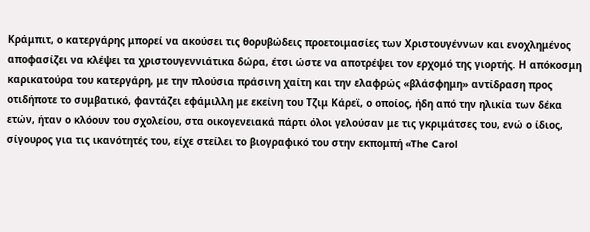Κράμπιτ, ο κατεργάρης μπορεί να ακούσει τις θορυβώδεις προετοιμασίες των Χριστουγέννων και ενοχλημένος αποφασίζει να κλέψει τα χριστουγεννιάτικα δώρα, έτσι ώστε να αποτρέψει τον ερχομό της γιορτής. Η απόκοσμη καρικατούρα του κατεργάρη, με την πλούσια πράσινη χαίτη και την ελαφρώς «βλάσφημη» αντίδραση προς οτιδήποτε το συμβατικό, φαντάζει εφάμιλλη με εκείνη του Τζιμ Κάρεϊ, ο οποίος, ήδη από την ηλικία των δέκα ετών, ήταν ο κλόουν του σχολείου, στα οικογενειακά πάρτι όλοι γελούσαν με τις γκριμάτσες του, ενώ ο ίδιος, σίγουρος για τις ικανότητές του, είχε στείλει το βιογραφικό του στην εκπομπή «The Carol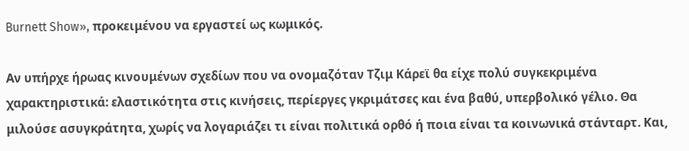Burnett Show», προκειμένου να εργαστεί ως κωμικός.

Αν υπήρχε ήρωας κινουμένων σχεδίων που να ονομαζόταν Τζιμ Κάρεϊ θα είχε πολύ συγκεκριμένα χαρακτηριστικά: ελαστικότητα στις κινήσεις, περίεργες γκριμάτσες και ένα βαθύ, υπερβολικό γέλιο. Θα μιλούσε ασυγκράτητα, χωρίς να λογαριάζει τι είναι πολιτικά ορθό ή ποια είναι τα κοινωνικά στάνταρτ. Και,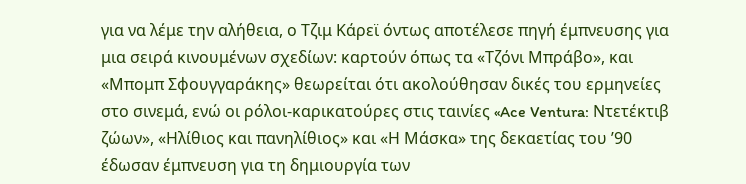για να λέμε την αλήθεια, ο Τζιμ Κάρεϊ όντως αποτέλεσε πηγή έμπνευσης για μια σειρά κινουμένων σχεδίων: καρτούν όπως τα «Τζόνι Μπράβο», και «Μπομπ Σφουγγαράκης» θεωρείται ότι ακολούθησαν δικές του ερμηνείες στο σινεμά, ενώ οι ρόλοι-καρικατούρες στις ταινίες «Ace Ventura: Ντετέκτιβ ζώων», «Ηλίθιος και πανηλίθιος» και «Η Μάσκα» της δεκαετίας του ’90 έδωσαν έμπνευση για τη δημιουργία των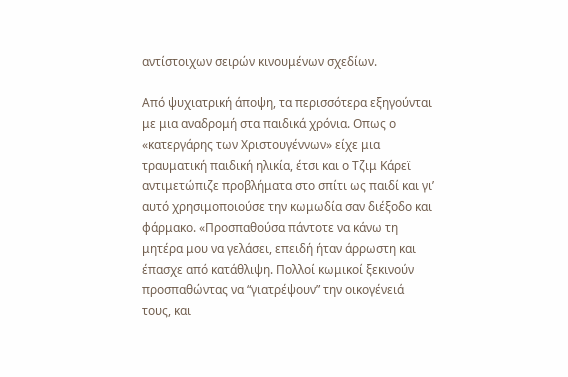αντίστοιχων σειρών κινουμένων σχεδίων.

Από ψυχιατρική άποψη, τα περισσότερα εξηγούνται με μια αναδρομή στα παιδικά χρόνια. Οπως ο «κατεργάρης των Χριστουγέννων» είχε μια τραυματική παιδική ηλικία, έτσι και ο Τζιμ Κάρεϊ αντιμετώπιζε προβλήματα στο σπίτι ως παιδί και γι’ αυτό χρησιμοποιούσε την κωμωδία σαν διέξοδο και φάρμακο. «Προσπαθούσα πάντοτε να κάνω τη μητέρα μου να γελάσει, επειδή ήταν άρρωστη και έπασχε από κατάθλιψη. Πολλοί κωμικοί ξεκινούν προσπαθώντας να “γιατρέψουν” την οικογένειά τους, και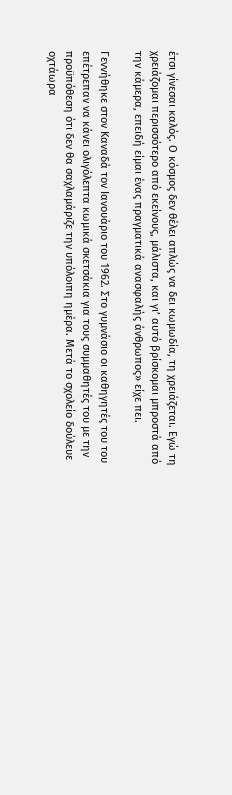έτσι γίνεσαι καλός. Ο κόσμος δεν θέλει απλώς να δει κωμωδία, τη χρειάζεται. Εγώ τη χρειάζομαι περισσότερο από εκείνους, μάλιστα, και γι’ αυτό βρίσκομαι μπροστά από την κάμερα, επειδή είμαι ένας πραγματικά ανασφαλής άνθρωπος» είχε πει.

Γεννήθηκε στον Καναδά τον Ιανουάριο του 1962. Στο γυμνάσιο οι καθηγητές του του επέτρεπαν να κάνει ολιγόλεπτα κωμικά σκετσάκια για τους συμμαθητές του με την προϋπόθεση ότι δεν θα σαχλαμάριζε την υπόλοιπη ημέρα. Μετά το σχολείο δούλευε οχτάωρα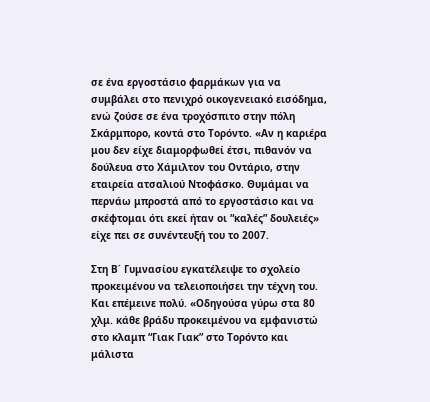σε ένα εργοστάσιο φαρμάκων για να συμβάλει στο πενιχρό οικογενειακό εισόδημα, ενώ ζούσε σε ένα τροχόσπιτο στην πόλη Σκάρμπορο, κοντά στο Τορόντο. «Αν η καριέρα μου δεν είχε διαμορφωθεί έτσι, πιθανόν να δούλευα στο Χάμιλτον του Οντάριο, στην εταιρεία ατσαλιού Ντοφάσκο. Θυμάμαι να περνάω μπροστά από το εργοστάσιο και να σκέφτομαι ότι εκεί ήταν οι “καλές” δουλειές» είχε πει σε συνέντευξή του το 2007.

Στη Β΄ Γυμνασίου εγκατέλειψε το σχολείο προκειμένου να τελειοποιήσει την τέχνη του. Και επέμεινε πολύ. «Οδηγούσα γύρω στα 80 χλμ. κάθε βράδυ προκειμένου να εμφανιστώ στο κλαμπ “Γιακ Γιακ” στο Τορόντο και μάλιστα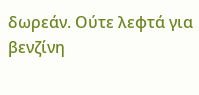δωρεάν. Ούτε λεφτά για βενζίνη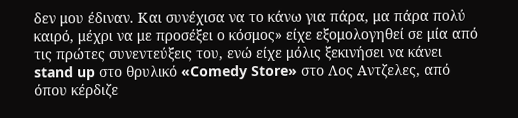δεν μου έδιναν. Και συνέχισα να το κάνω για πάρα, μα πάρα πολύ καιρό, μέχρι να με προσέξει ο κόσμος» είχε εξομολογηθεί σε μία από τις πρώτες συνεντεύξεις του, ενώ είχε μόλις ξεκινήσει να κάνει stand up στο θρυλικό «Comedy Store» στο Λος Αντζελες, από όπου κέρδιζε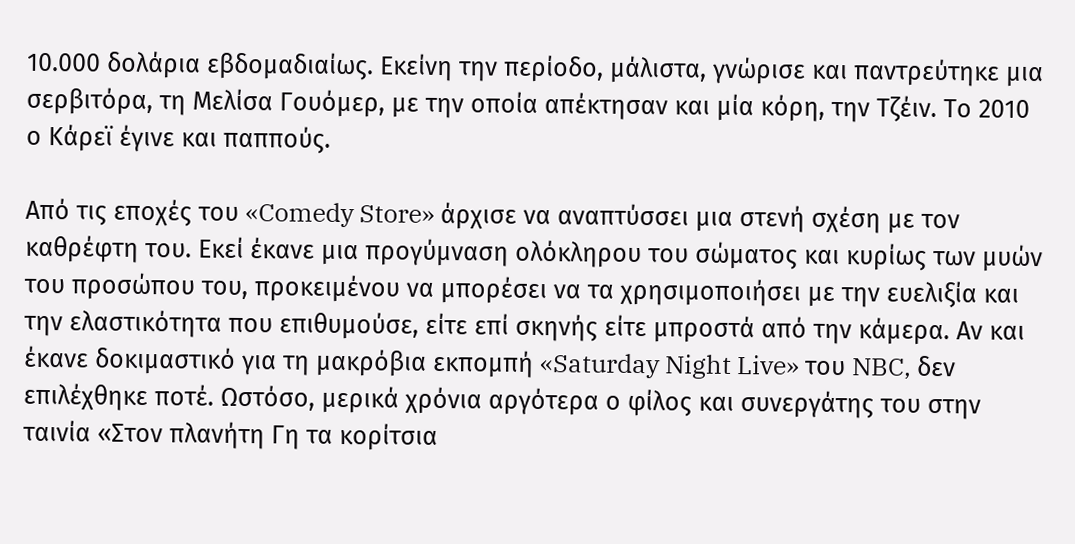10.000 δολάρια εβδομαδιαίως. Εκείνη την περίοδο, μάλιστα, γνώρισε και παντρεύτηκε μια σερβιτόρα, τη Μελίσα Γουόμερ, με την οποία απέκτησαν και μία κόρη, την Τζέιν. Το 2010 ο Κάρεϊ έγινε και παππούς.

Από τις εποχές του «Comedy Store» άρχισε να αναπτύσσει μια στενή σχέση με τον καθρέφτη του. Εκεί έκανε μια προγύμναση ολόκληρου του σώματος και κυρίως των μυών του προσώπου του, προκειμένου να μπορέσει να τα χρησιμοποιήσει με την ευελιξία και την ελαστικότητα που επιθυμούσε, είτε επί σκηνής είτε μπροστά από την κάμερα. Αν και έκανε δοκιμαστικό για τη μακρόβια εκπομπή «Saturday Night Live» του NBC, δεν επιλέχθηκε ποτέ. Ωστόσο, μερικά χρόνια αργότερα ο φίλος και συνεργάτης του στην ταινία «Στον πλανήτη Γη τα κορίτσια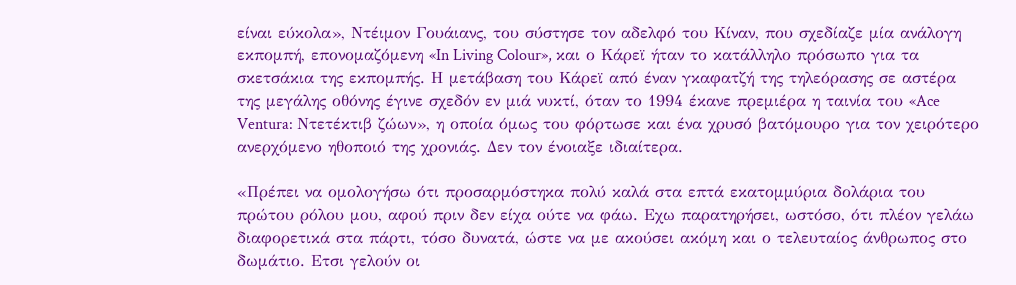είναι εύκολα», Ντέιμον Γουάιανς, του σύστησε τον αδελφό του Κίναν, που σχεδίαζε μία ανάλογη εκπομπή, επονομαζόμενη «In Living Colour», και ο Κάρεϊ ήταν το κατάλληλο πρόσωπο για τα σκετσάκια της εκπομπής. Η μετάβαση του Κάρεϊ από έναν γκαφατζή της τηλεόρασης σε αστέρα της μεγάλης οθόνης έγινε σχεδόν εν μιά νυκτί, όταν το 1994 έκανε πρεμιέρα η ταινία του «Ace Ventura: Ντετέκτιβ ζώων», η οποία όμως του φόρτωσε και ένα χρυσό βατόμουρο για τον χειρότερο ανερχόμενο ηθοποιό της χρονιάς. Δεν τον ένοιαξε ιδιαίτερα.

«Πρέπει να ομολογήσω ότι προσαρμόστηκα πολύ καλά στα επτά εκατομμύρια δολάρια του πρώτου ρόλου μου, αφού πριν δεν είχα ούτε να φάω. Εχω παρατηρήσει, ωστόσο, ότι πλέον γελάω διαφορετικά στα πάρτι, τόσο δυνατά, ώστε να με ακούσει ακόμη και ο τελευταίος άνθρωπος στο δωμάτιο. Ετσι γελούν οι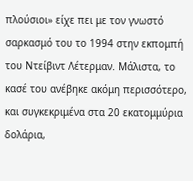πλούσιοι» είχε πει με τον γνωστό σαρκασμό του το 1994 στην εκπομπή του Ντείβιντ Λέτερμαν. Μάλιστα, το κασέ του ανέβηκε ακόμη περισσότερο, και συγκεκριμένα στα 20 εκατομμύρια δολάρια,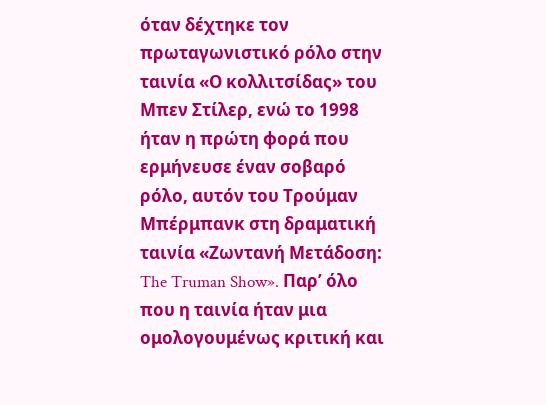όταν δέχτηκε τον πρωταγωνιστικό ρόλο στην ταινία «Ο κολλιτσίδας» του Μπεν Στίλερ, ενώ το 1998 ήταν η πρώτη φορά που ερμήνευσε έναν σοβαρό ρόλο, αυτόν του Τρούμαν Μπέρμπανκ στη δραματική ταινία «Ζωντανή Μετάδοση: The Truman Show». Παρ’ όλο που η ταινία ήταν μια ομολογουμένως κριτική και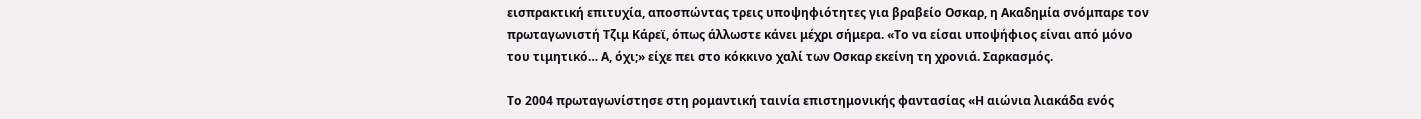εισπρακτική επιτυχία, αποσπώντας τρεις υποψηφιότητες για βραβείο Οσκαρ, η Ακαδημία σνόμπαρε τον πρωταγωνιστή Τζιμ Κάρεϊ, όπως άλλωστε κάνει μέχρι σήμερα. «Το να είσαι υποψήφιος είναι από μόνο του τιμητικό… Α, όχι;» είχε πει στο κόκκινο χαλί των Οσκαρ εκείνη τη χρονιά. Σαρκασμός.

Το 2004 πρωταγωνίστησε στη ρομαντική ταινία επιστημονικής φαντασίας «Η αιώνια λιακάδα ενός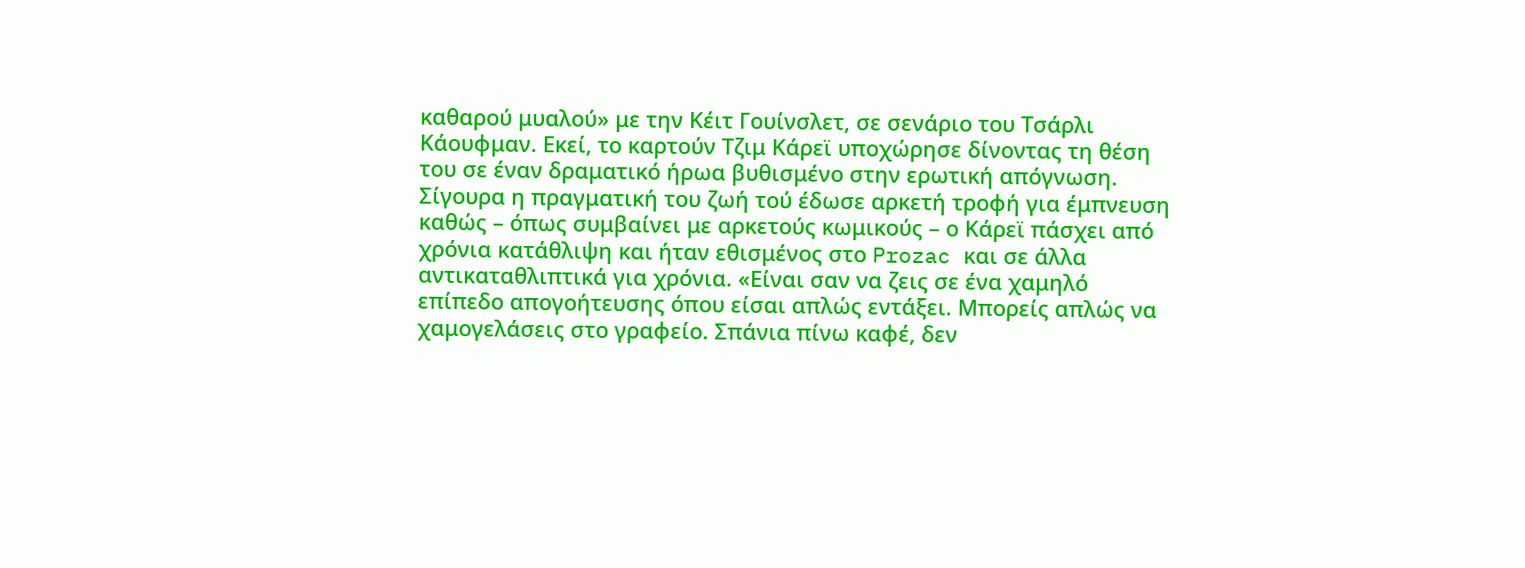καθαρού μυαλού» με την Κέιτ Γουίνσλετ, σε σενάριο του Τσάρλι Κάουφμαν. Εκεί, το καρτούν Τζιμ Κάρεϊ υποχώρησε δίνοντας τη θέση του σε έναν δραματικό ήρωα βυθισμένο στην ερωτική απόγνωση. Σίγουρα η πραγματική του ζωή τού έδωσε αρκετή τροφή για έμπνευση καθώς – όπως συμβαίνει με αρκετούς κωμικούς – ο Κάρεϊ πάσχει από χρόνια κατάθλιψη και ήταν εθισμένος στο Prozac και σε άλλα αντικαταθλιπτικά για χρόνια. «Είναι σαν να ζεις σε ένα χαμηλό επίπεδο απογοήτευσης όπου είσαι απλώς εντάξει. Μπορείς απλώς να χαμογελάσεις στο γραφείο. Σπάνια πίνω καφέ, δεν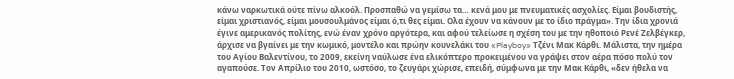κάνω ναρκωτικά ούτε πίνω αλκοόλ. Προσπαθώ να γεμίσω τα… κενά μου με πνευματικές ασχολίες. Είμαι βουδιστής, είμαι χριστιανός, είμαι μουσουλμάνος είμαι ό,τι θες είμαι. Ολα έχουν να κάνουν με το ίδιο πράγμα». Την ίδια χρονιά έγινε αμερικανός πολίτης, ενώ έναν χρόνο αργότερα, και αφού τελείωσε η σχέση του με την ηθοποιό Ρενέ Ζελβέγκερ, άρχισε να βγαίνει με την κωμικό, μοντέλο και πρώην κουνελάκι του «Playboy» Τζένι Μακ Κάρθι. Μάλιστα, την ημέρα του Αγίου Βαλεντίνου, το 2009, εκείνη ναύλωσε ένα ελικόπτερο προκειμένου να γράψει στον αέρα πόσο πολύ τον αγαπούσε. Τον Απρίλιο του 2010, ωστόσο, το ζευγάρι χώρισε, επειδή, σύμφωνα με την Μακ Κάρθι, «δεν ήθελα να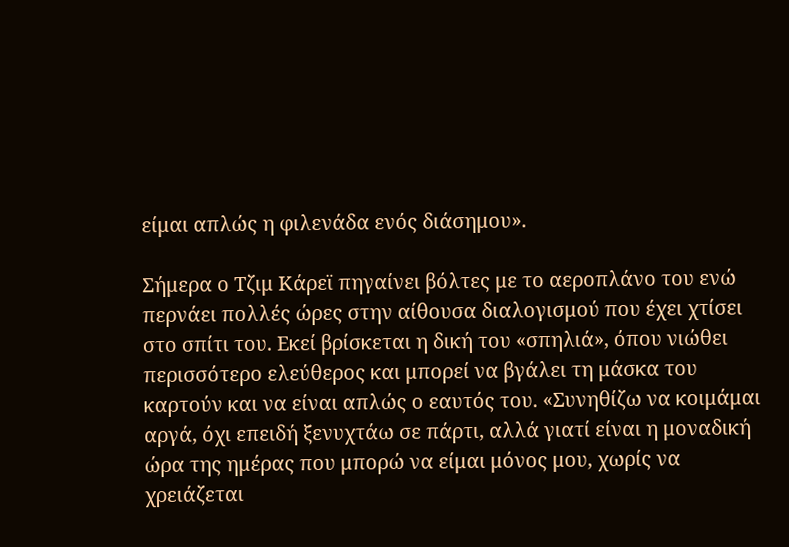είμαι απλώς η φιλενάδα ενός διάσημου».

Σήμερα ο Τζιμ Κάρεϊ πηγαίνει βόλτες με το αεροπλάνο του ενώ περνάει πολλές ώρες στην αίθουσα διαλογισμού που έχει χτίσει στο σπίτι του. Εκεί βρίσκεται η δική του «σπηλιά», όπου νιώθει περισσότερο ελεύθερος και μπορεί να βγάλει τη μάσκα του καρτούν και να είναι απλώς ο εαυτός του. «Συνηθίζω να κοιμάμαι αργά, όχι επειδή ξενυχτάω σε πάρτι, αλλά γιατί είναι η μοναδική ώρα της ημέρας που μπορώ να είμαι μόνος μου, χωρίς να χρειάζεται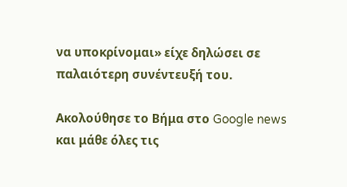να υποκρίνομαι» είχε δηλώσει σε παλαιότερη συνέντευξή του.

Ακολούθησε το Βήμα στο Google news και μάθε όλες τις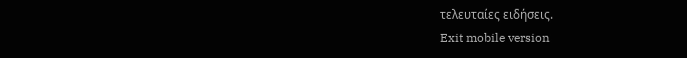τελευταίες ειδήσεις.
Exit mobile version